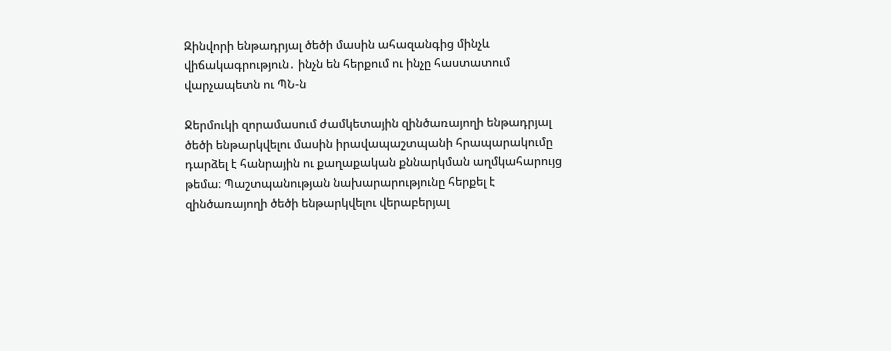Զինվորի ենթադրյալ ծեծի մասին ահազանգից մինչև վիճակագրություն․ ինչն են հերքում ու ինչը հաստատում վարչապետն ու ՊՆ-ն

Ջերմուկի զորամասում ժամկետային զինծառայողի ենթադրյալ ծեծի ենթարկվելու մասին իրավապաշտպանի հրապարակումը դարձել է հանրային ու քաղաքական քննարկման աղմկահարույց թեմա։ Պաշտպանության նախարարությունը հերքել է զինծառայողի ծեծի ենթարկվելու վերաբերյալ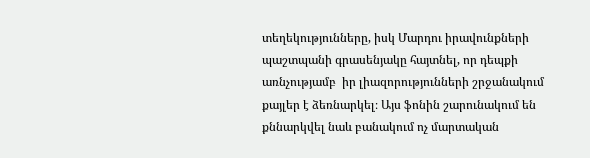տեղեկությունները, իսկ Մարդու իրավունքների պաշտպանի գրասենյակը հայտնել, որ դեպքի առնչությամբ  իր լիազորությունների շրջանակում քայլեր է ձեռնարկել։ Այս ֆոնին շարունակում են քննարկվել նաև բանակում ոչ մարտական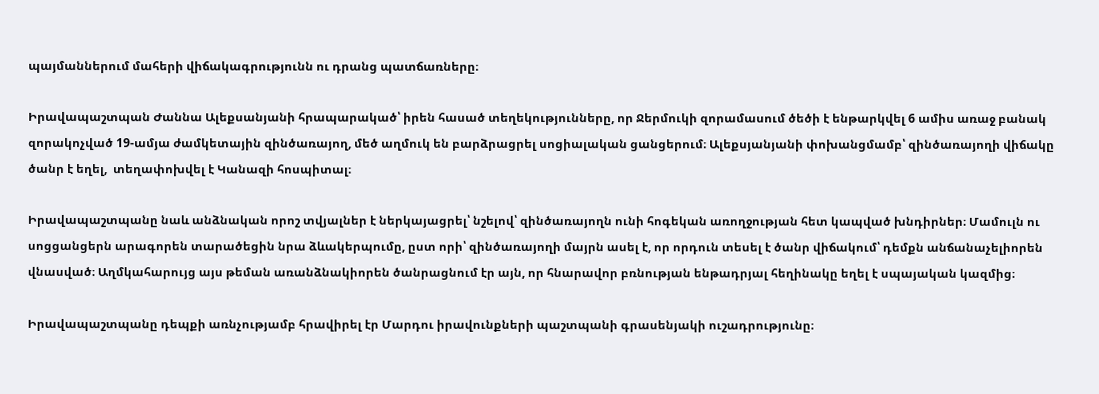պայմաններում մահերի վիճակագրությունն ու դրանց պատճառները։

Իրավապաշտպան Ժաննա Ալեքսանյանի հրապարակած՝ իրեն հասած տեղեկությունները, որ Ջերմուկի զորամասում ծեծի է ենթարկվել 6 ամիս առաջ բանակ զորակոչված 19-ամյա ժամկետային զինծառայող, մեծ աղմուկ են բարձրացրել սոցիալական ցանցերում։ Ալեքսյանյանի փոխանցմամբ՝ զինծառայողի վիճակը ծանր է եղել,  տեղափոխվել է Կանազի հոսպիտալ։

Իրավապաշտպանը նաև անձնական որոշ տվյալներ է ներկայացրել՝ նշելով՝ զինծառայողն ունի հոգեկան առողջության հետ կապված խնդիրներ։ Մամուլն ու սոցցանցերն արագորեն տարածեցին նրա ձևակերպումը, ըստ որի՝ զինծառայողի մայրն ասել է, որ որդուն տեսել է ծանր վիճակում՝ դեմքն անճանաչելիորեն վնասված։ Աղմկահարույց այս թեման առանձնակիորեն ծանրացնում էր այն, որ հնարավոր բռնության ենթադրյալ հեղինակը եղել է սպայական կազմից։

Իրավապաշտպանը դեպքի առնչությամբ հրավիրել էր Մարդու իրավունքների պաշտպանի գրասենյակի ուշադրությունը։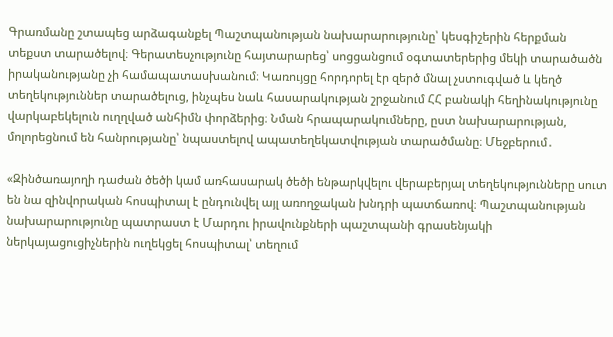Գրառմանը շտապեց արձագանքել Պաշտպանության նախարարությունը՝ կեսգիշերին հերքման տեքստ տարածելով։ Գերատեսչությունը հայտարարեց՝ սոցցանցում օգտատերերից մեկի տարածածն իրականությանը չի համապատասխանում։ Կառույցը հորդորել էր զերծ մնալ չստուգված և կեղծ տեղեկություններ տարածելուց, ինչպես նաև հասարակության շրջանում ՀՀ բանակի հեղինակությունը վարկաբեկելուն ուղղված անհիմն փորձերից։ Նման հրապարակումները, ըստ նախարարության, մոլորեցնում են հանրությանը՝ նպաստելով ապատեղեկատվության տարածմանը։ Մեջբերում․

«Զինծառայողի դաժան ծեծի կամ առհասարակ ծեծի ենթարկվելու վերաբերյալ տեղեկությունները սուտ են նա զինվորական հոսպիտալ է ընդունվել այլ առողջական խնդրի պատճառով։ Պաշտպանության նախարարությունը պատրաստ է Մարդու իրավունքների պաշտպանի գրասենյակի ներկայացուցիչներին ուղեկցել հոսպիտալ՝ տեղում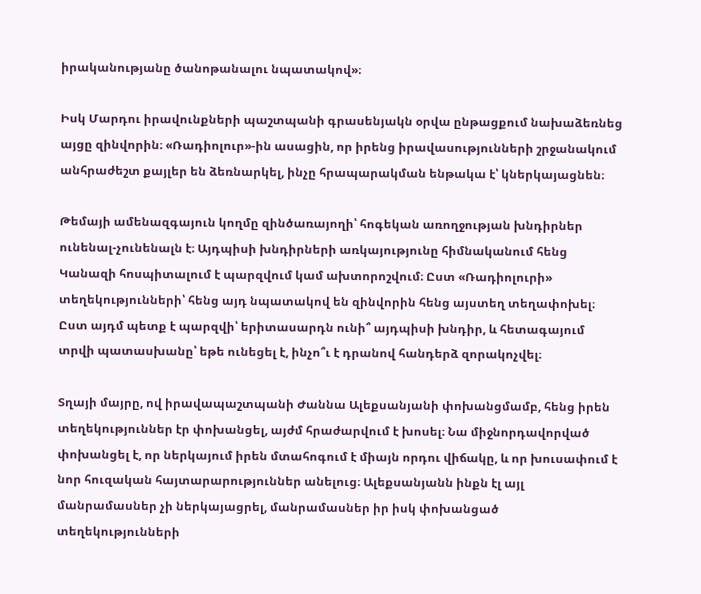իրականությանը ծանոթանալու նպատակով»։

Իսկ Մարդու իրավունքների պաշտպանի գրասենյակն օրվա ընթացքում նախաձեռնեց այցը զինվորին։ «Ռադիոլուր»-ին ասացին, որ իրենց իրավասությունների շրջանակում  անհրաժեշտ քայլեր են ձեռնարկել, ինչը հրապարակման ենթակա է՝ կներկայացնեն։

Թեմայի ամենազգայուն կողմը զինծառայողի՝ հոգեկան առողջության խնդիրներ ունենալ-չունենալն է։ Այդպիսի խնդիրների առկայությունը հիմնականում հենց Կանազի հոսպիտալում է պարզվում կամ ախտորոշվում։ Ըստ «Ռադիոլուրի» տեղեկությունների՝ հենց այդ նպատակով են զինվորին հենց այստեղ տեղափոխել։ Ըստ այդմ պետք է պարզվի՝ երիտասարդն ունի՞ այդպիսի խնդիր, և հետագայում տրվի պատասխանը՝ եթե ունեցել է, ինչո՞ւ է դրանով հանդերձ զորակոչվել։

Տղայի մայրը, ով իրավապաշտպանի Ժաննա Ալեքսանյանի փոխանցմամբ, հենց իրեն տեղեկություններ էր փոխանցել, այժմ հրաժարվում է խոսել։ Նա միջնորդավորված փոխանցել է, որ ներկայում իրեն մտահոգում է միայն որդու վիճակը, և որ խուսափում է նոր հուզական հայտարարություններ անելուց։ Ալեքսանյանն ինքն էլ այլ մանրամասներ չի ներկայացրել, մանրամասներ իր իսկ փոխանցած տեղեկությունների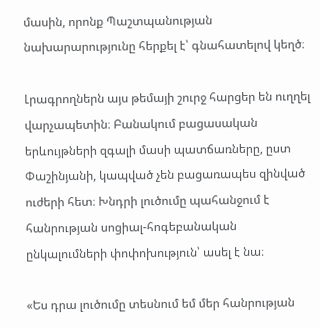մասին, որոնք Պաշտպանության նախարարությունը հերքել է՝ գնահատելով կեղծ։

Լրագրողներն այս թեմայի շուրջ հարցեր են ուղղել վարչապետին։ Բանակում բացասական երևույթների զգալի մասի պատճառները, ըստ Փաշինյանի, կապված չեն բացառապես զինված ուժերի հետ։ Խնդրի լուծումը պահանջում է հանրության սոցիալ-հոգեբանական ընկալումների փոփոխություն՝ ասել է նա։

«Ես դրա լուծումը տեսնում եմ մեր հանրության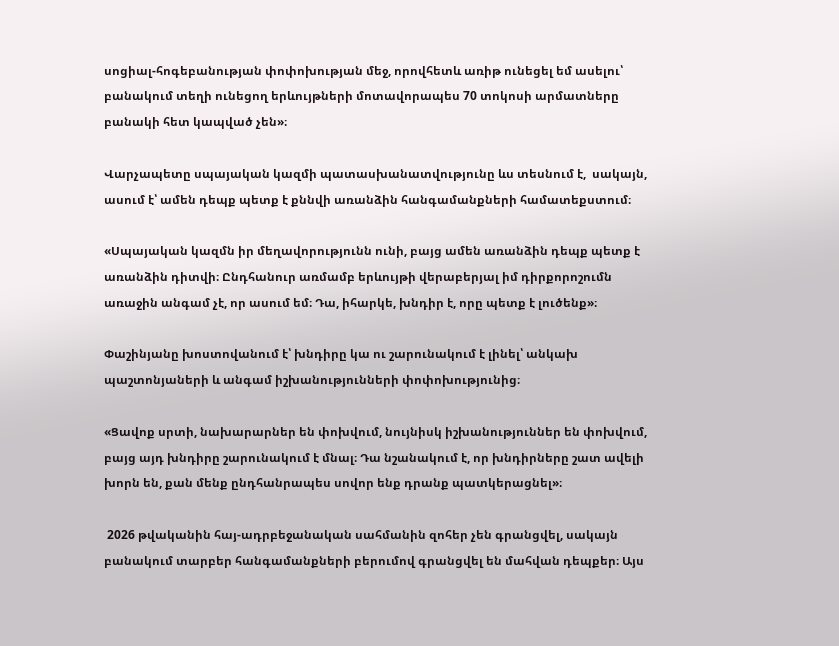սոցիալ-հոգեբանության փոփոխության մեջ, որովհետև առիթ ունեցել եմ ասելու՝ բանակում տեղի ունեցող երևույթների մոտավորապես 70 տոկոսի արմատները բանակի հետ կապված չեն»։

Վարչապետը սպայական կազմի պատասխանատվությունը ևս տեսնում է,  սակայն, ասում է՝ ամեն դեպք պետք է քննվի առանձին հանգամանքների համատեքստում։

«Սպայական կազմն իր մեղավորությունն ունի, բայց ամեն առանձին դեպք պետք է առանձին դիտվի։ Ընդհանուր առմամբ երևույթի վերաբերյալ իմ դիրքորոշումն առաջին անգամ չէ, որ ասում եմ։ Դա, իհարկե, խնդիր է, որը պետք է լուծենք»։

Փաշինյանը խոստովանում է՝ խնդիրը կա ու շարունակում է լինել՝ անկախ պաշտոնյաների և անգամ իշխանությունների փոփոխությունից։

«Ցավոք սրտի, նախարարներ են փոխվում, նույնիսկ իշխանություններ են փոխվում, բայց այդ խնդիրը շարունակում է մնալ։ Դա նշանակում է, որ խնդիրները շատ ավելի խորն են, քան մենք ընդհանրապես սովոր ենք դրանք պատկերացնել»։

 2026 թվականին հայ-ադրբեջանական սահմանին զոհեր չեն գրանցվել, սակայն բանակում տարբեր հանգամանքների բերումով գրանցվել են մահվան դեպքեր։ Այս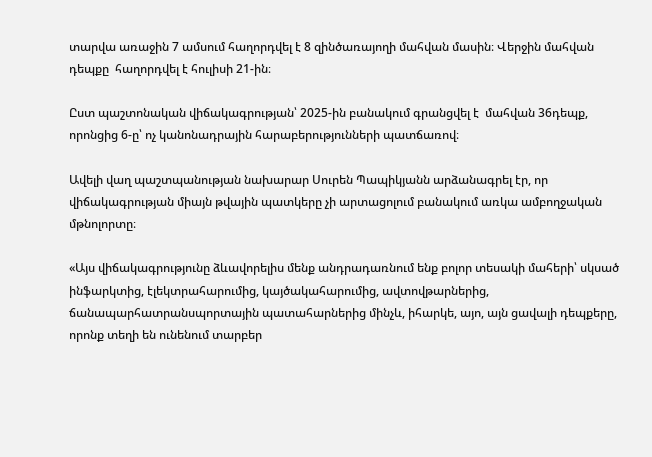տարվա առաջին 7 ամսում հաղորդվել է 8 զինծառայողի մահվան մասին։ Վերջին մահվան դեպքը  հաղորդվել է հուլիսի 21-ին։

Ըստ պաշտոնական վիճակագրության՝ 2025-ին բանակում գրանցվել է  մահվան 36դեպք, որոնցից 6-ը՝ ոչ կանոնադրային հարաբերությունների պատճառով։

Ավելի վաղ պաշտպանության նախարար Սուրեն Պապիկյանն արձանագրել էր, որ վիճակագրության միայն թվային պատկերը չի արտացոլում բանակում առկա ամբողջական մթնոլորտը։

«Այս վիճակագրությունը ձևավորելիս մենք անդրադառնում ենք բոլոր տեսակի մահերի՝ սկսած ինֆարկտից, էլեկտրահարումից, կայծակահարումից, ավտովթարներից, ճանապարհատրանսպորտային պատահարներից մինչև, իհարկե, այո, այն ցավալի դեպքերը, որոնք տեղի են ունենում տարբեր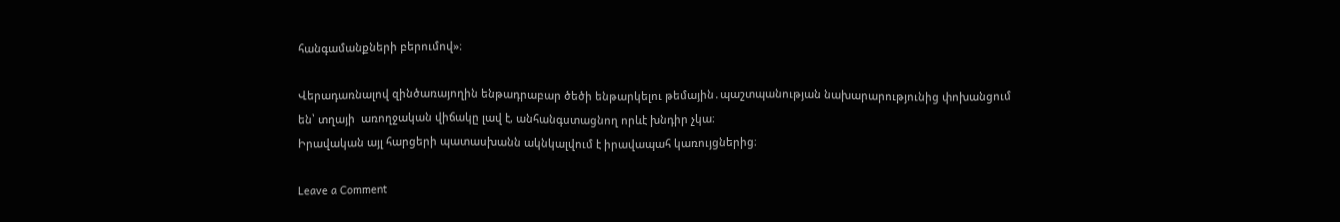հանգամանքների բերումով»։

Վերադառնալով զինծառայողին ենթադրաբար ծեծի ենթարկելու թեմային․պաշտպանության նախարարությունից փոխանցում են՝ տղայի  առողջական վիճակը լավ է, անհանգստացնող որևէ խնդիր չկա։
Իրավական այլ հարցերի պատասխանն ակնկալվում է իրավապահ կառույցներից։

Leave a Comment